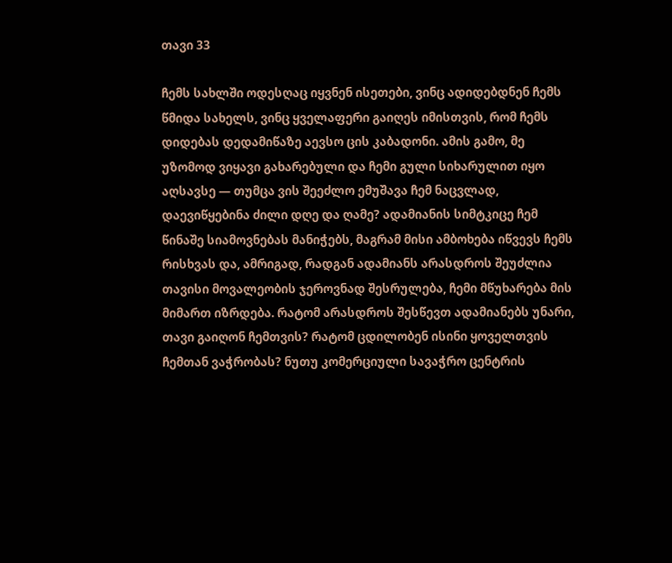თავი 33

ჩემს სახლში ოდესღაც იყვნენ ისეთები, ვინც ადიდებდნენ ჩემს წმიდა სახელს, ვინც ყველაფერი გაიღეს იმისთვის, რომ ჩემს დიდებას დედამიწაზე აევსო ცის კაბადონი. ამის გამო, მე უზომოდ ვიყავი გახარებული და ჩემი გული სიხარულით იყო აღსავსე — თუმცა ვის შეეძლო ემუშავა ჩემ ნაცვლად, დაევიწყებინა ძილი დღე და ღამე? ადამიანის სიმტკიცე ჩემ წინაშე სიამოვნებას მანიჭებს, მაგრამ მისი ამბოხება იწვევს ჩემს რისხვას და, ამრიგად, რადგან ადამიანს არასდროს შეუძლია თავისი მოვალეობის ჯეროვნად შესრულება, ჩემი მწუხარება მის მიმართ იზრდება. რატომ არასდროს შესწევთ ადამიანებს უნარი, თავი გაიღონ ჩემთვის? რატომ ცდილობენ ისინი ყოველთვის ჩემთან ვაჭრობას? ნუთუ კომერციული სავაჭრო ცენტრის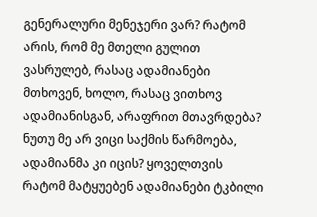გენერალური მენეჯერი ვარ? რატომ არის, რომ მე მთელი გულით ვასრულებ, რასაც ადამიანები მთხოვენ, ხოლო, რასაც ვითხოვ ადამიანისგან, არაფრით მთავრდება? ნუთუ მე არ ვიცი საქმის წარმოება, ადამიანმა კი იცის? ყოველთვის რატომ მატყუებენ ადამიანები ტკბილი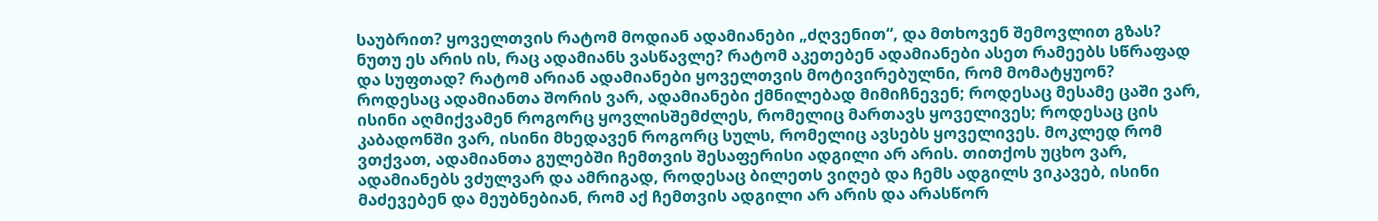საუბრით? ყოველთვის რატომ მოდიან ადამიანები „ძღვენით“, და მთხოვენ შემოვლით გზას? ნუთუ ეს არის ის, რაც ადამიანს ვასწავლე? რატომ აკეთებენ ადამიანები ასეთ რამეებს სწრაფად და სუფთად? რატომ არიან ადამიანები ყოველთვის მოტივირებულნი, რომ მომატყუონ? როდესაც ადამიანთა შორის ვარ, ადამიანები ქმნილებად მიმიჩნევენ; როდესაც მესამე ცაში ვარ, ისინი აღმიქვამენ როგორც ყოვლისშემძლეს, რომელიც მართავს ყოველივეს; როდესაც ცის კაბადონში ვარ, ისინი მხედავენ როგორც სულს, რომელიც ავსებს ყოველივეს. მოკლედ რომ ვთქვათ, ადამიანთა გულებში ჩემთვის შესაფერისი ადგილი არ არის. თითქოს უცხო ვარ, ადამიანებს ვძულვარ და ამრიგად, როდესაც ბილეთს ვიღებ და ჩემს ადგილს ვიკავებ, ისინი მაძევებენ და მეუბნებიან, რომ აქ ჩემთვის ადგილი არ არის და არასწორ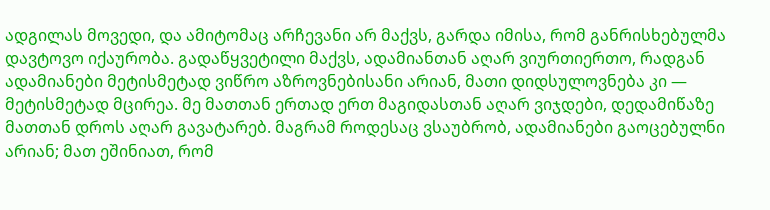ადგილას მოვედი, და ამიტომაც არჩევანი არ მაქვს, გარდა იმისა, რომ განრისხებულმა დავტოვო იქაურობა. გადაწყვეტილი მაქვს, ადამიანთან აღარ ვიურთიერთო, რადგან ადამიანები მეტისმეტად ვიწრო აზროვნებისანი არიან, მათი დიდსულოვნება კი — მეტისმეტად მცირეა. მე მათთან ერთად ერთ მაგიდასთან აღარ ვიჯდები, დედამიწაზე მათთან დროს აღარ გავატარებ. მაგრამ როდესაც ვსაუბრობ, ადამიანები გაოცებულნი არიან; მათ ეშინიათ, რომ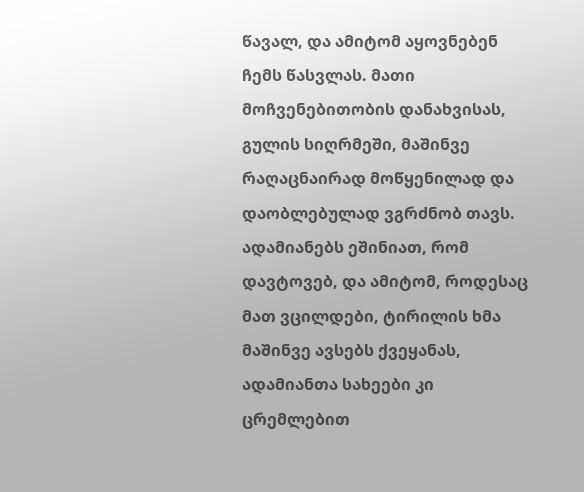წავალ, და ამიტომ აყოვნებენ ჩემს წასვლას. მათი მოჩვენებითობის დანახვისას, გულის სიღრმეში, მაშინვე რაღაცნაირად მოწყენილად და დაობლებულად ვგრძნობ თავს. ადამიანებს ეშინიათ, რომ დავტოვებ, და ამიტომ, როდესაც მათ ვცილდები, ტირილის ხმა მაშინვე ავსებს ქვეყანას, ადამიანთა სახეები კი ცრემლებით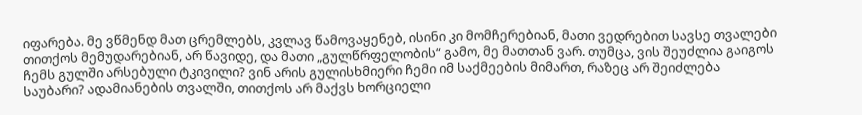იფარება. მე ვწმენდ მათ ცრემლებს, კვლავ წამოვაყენებ, ისინი კი მომჩერებიან, მათი ვედრებით სავსე თვალები თითქოს მემუდარებიან, არ წავიდე, და მათი „გულწრფელობის“ გამო, მე მათთან ვარ. თუმცა, ვის შეუძლია გაიგოს ჩემს გულში არსებული ტკივილი? ვინ არის გულისხმიერი ჩემი იმ საქმეების მიმართ, რაზეც არ შეიძლება საუბარი? ადამიანების თვალში, თითქოს არ მაქვს ხორციელი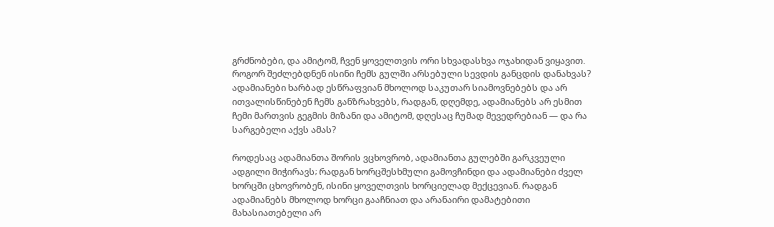გრძნობები, და ამიტომ, ჩვენ ყოველთვის ორი სხვადასხვა ოჯახიდან ვიყავით. როგორ შეძლებდნენ ისინი ჩემს გულში არსებული სევდის განცდის დანახვას? ადამიანები ხარბად ესწრაფვიან მხოლოდ საკუთარ სიამოვნებებს და არ ითვალისწინებენ ჩემს განზრახვებს, რადგან, დღემდე, ადამიანებს არ ესმით ჩემი მართვის გეგმის მიზანი და ამიტომ, დღესაც ჩუმად მევედრებიან — და რა სარგებელი აქვს ამას?

როდესაც ადამიანთა შორის ვცხოვრობ, ადამიანთა გულებში გარკვეული ადგილი მიჭირავს; რადგან ხორცშესხმული გამოვჩინდი და ადამიანები ძველ ხორცში ცხოვრობენ, ისინი ყოველთვის ხორციელად მექცევიან. რადგან ადამიანებს მხოლოდ ხორცი გააჩნიათ და არანაირი დამატებითი მახასიათებელი არ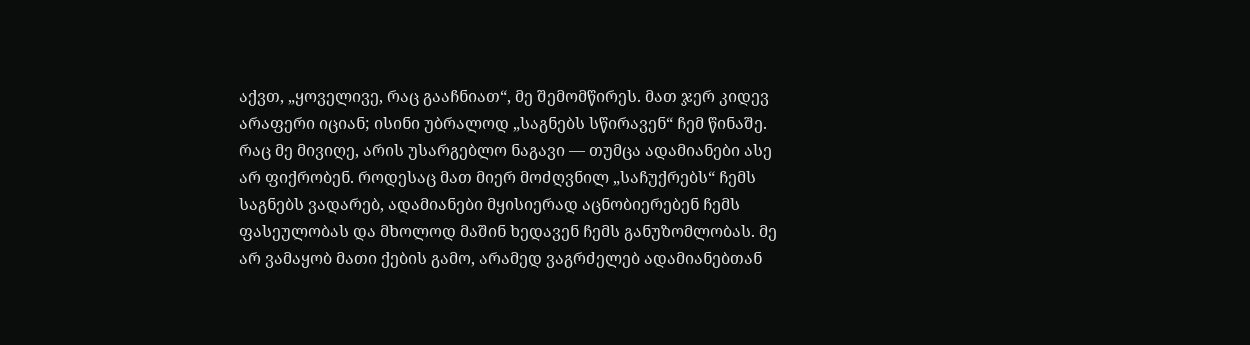აქვთ, „ყოველივე, რაც გააჩნიათ“, მე შემომწირეს. მათ ჯერ კიდევ არაფერი იციან; ისინი უბრალოდ „საგნებს სწირავენ“ ჩემ წინაშე. რაც მე მივიღე, არის უსარგებლო ნაგავი — თუმცა ადამიანები ასე არ ფიქრობენ. როდესაც მათ მიერ მოძღვნილ „საჩუქრებს“ ჩემს საგნებს ვადარებ, ადამიანები მყისიერად აცნობიერებენ ჩემს ფასეულობას და მხოლოდ მაშინ ხედავენ ჩემს განუზომლობას. მე არ ვამაყობ მათი ქების გამო, არამედ ვაგრძელებ ადამიანებთან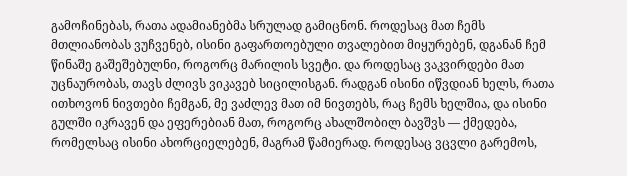გამოჩინებას, რათა ადამიანებმა სრულად გამიცნონ. როდესაც მათ ჩემს მთლიანობას ვუჩვენებ, ისინი გაფართოებული თვალებით მიყურებენ, დგანან ჩემ წინაშე გაშეშებულნი, როგორც მარილის სვეტი. და როდესაც ვაკვირდები მათ უცნაურობას, თავს ძლივს ვიკავებ სიცილისგან. რადგან ისინი იწვდიან ხელს, რათა ითხოვონ ნივთები ჩემგან, მე ვაძლევ მათ იმ ნივთებს, რაც ჩემს ხელშია, და ისინი გულში იკრავენ და ეფერებიან მათ, როგორც ახალშობილ ბავშვს — ქმედება, რომელსაც ისინი ახორციელებენ, მაგრამ წამიერად. როდესაც ვცვლი გარემოს,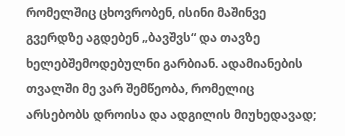რომელშიც ცხოვრობენ, ისინი მაშინვე გვერდზე აგდებენ „ბავშვს“ და თავზე ხელებშემოდებულნი გარბიან. ადამიანების თვალში მე ვარ შემწეობა, რომელიც არსებობს დროისა და ადგილის მიუხედავად;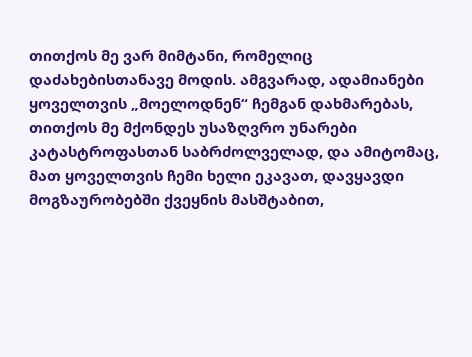თითქოს მე ვარ მიმტანი, რომელიც დაძახებისთანავე მოდის. ამგვარად, ადამიანები ყოველთვის „მოელოდნენ“ ჩემგან დახმარებას, თითქოს მე მქონდეს უსაზღვრო უნარები კატასტროფასთან საბრძოლველად, და ამიტომაც, მათ ყოველთვის ჩემი ხელი ეკავათ, დავყავდი მოგზაურობებში ქვეყნის მასშტაბით,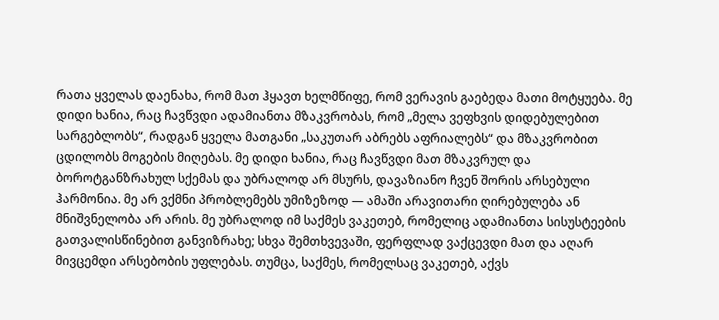რათა ყველას დაენახა, რომ მათ ჰყავთ ხელმწიფე, რომ ვერავის გაებედა მათი მოტყუება. მე დიდი ხანია, რაც ჩავწვდი ადამიანთა მზაკვრობას, რომ „მელა ვეფხვის დიდებულებით სარგებლობს“, რადგან ყველა მათგანი „საკუთარ აბრებს აფრიალებს“ და მზაკვრობით ცდილობს მოგების მიღებას. მე დიდი ხანია, რაც ჩავწვდი მათ მზაკვრულ და ბოროტგანზრახულ სქემას და უბრალოდ არ მსურს, დავაზიანო ჩვენ შორის არსებული ჰარმონია. მე არ ვქმნი პრობლემებს უმიზეზოდ — ამაში არავითარი ღირებულება ან მნიშვნელობა არ არის. მე უბრალოდ იმ საქმეს ვაკეთებ, რომელიც ადამიანთა სისუსტეების გათვალისწინებით განვიზრახე; სხვა შემთხვევაში, ფერფლად ვაქცევდი მათ და აღარ მივცემდი არსებობის უფლებას. თუმცა, საქმეს, რომელსაც ვაკეთებ, აქვს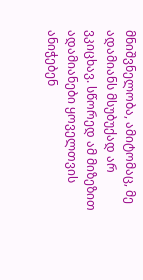მნიშვნელობა, ამიტომაც, მე ადამიანს მსუბუქად არ ვკიცხავ. სწორედ ამ მიზეზით ადამიანები ყოველთვის ანიჭებენ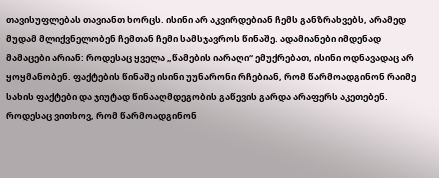თავისუფლებას თავიანთ ხორცს. ისინი არ აკვირდებიან ჩემს განზრახვებს, არამედ მუდამ მლიქვნელობენ ჩემთან ჩემი სამსჯავროს წინაშე. ადამიანები იმდენად მამაცები არიან: როდესაც ყველა „წამების იარაღი“ ემუქრებათ, ისინი ოდნავადაც არ ყოყმანობენ. ფაქტების წინაშე ისინი უუნარონი რჩებიან, რომ წარმოადგინონ რაიმე სახის ფაქტები და ჯიუტად წინააღმდეგობის გაწევის გარდა არაფერს აკეთებენ. როდესაც ვითხოვ, რომ წარმოადგინონ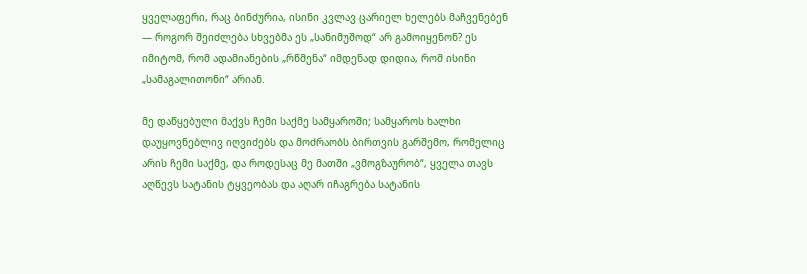ყველაფერი, რაც ბინძურია, ისინი კვლავ ცარიელ ხელებს მაჩვენებენ — როგორ შეიძლება სხვებმა ეს „სანიმუშოდ“ არ გამოიყენონ? ეს იმიტომ, რომ ადამიანების „რწმენა“ იმდენად დიდია, რომ ისინი „სამაგალითონი“ არიან.

მე დაწყებული მაქვს ჩემი საქმე სამყაროში; სამყაროს ხალხი დაუყოვნებლივ იღვიძებს და მოძრაობს ბირთვის გარშემო, რომელიც არის ჩემი საქმე, და როდესაც მე მათში „ვმოგზაურობ“, ყველა თავს აღწევს სატანის ტყვეობას და აღარ იჩაგრება სატანის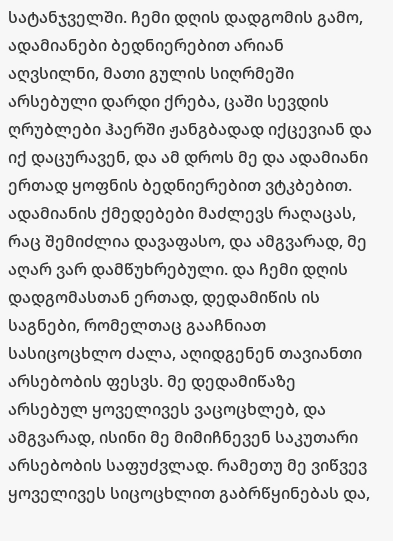სატანჯველში. ჩემი დღის დადგომის გამო, ადამიანები ბედნიერებით არიან აღვსილნი, მათი გულის სიღრმეში არსებული დარდი ქრება, ცაში სევდის ღრუბლები ჰაერში ჟანგბადად იქცევიან და იქ დაცურავენ, და ამ დროს მე და ადამიანი ერთად ყოფნის ბედნიერებით ვტკბებით. ადამიანის ქმედებები მაძლევს რაღაცას, რაც შემიძლია დავაფასო, და ამგვარად, მე აღარ ვარ დამწუხრებული. და ჩემი დღის დადგომასთან ერთად, დედამიწის ის საგნები, რომელთაც გააჩნიათ სასიცოცხლო ძალა, აღიდგენენ თავიანთი არსებობის ფესვს. მე დედამიწაზე არსებულ ყოველივეს ვაცოცხლებ, და ამგვარად, ისინი მე მიმიჩნევენ საკუთარი არსებობის საფუძვლად. რამეთუ მე ვიწვევ ყოველივეს სიცოცხლით გაბრწყინებას და,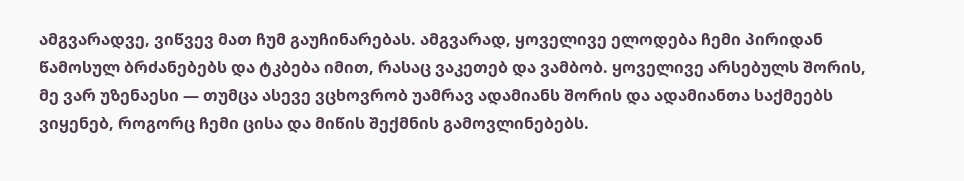ამგვარადვე, ვიწვევ მათ ჩუმ გაუჩინარებას. ამგვარად, ყოველივე ელოდება ჩემი პირიდან წამოსულ ბრძანებებს და ტკბება იმით, რასაც ვაკეთებ და ვამბობ. ყოველივე არსებულს შორის, მე ვარ უზენაესი — თუმცა ასევე ვცხოვრობ უამრავ ადამიანს შორის და ადამიანთა საქმეებს ვიყენებ, როგორც ჩემი ცისა და მიწის შექმნის გამოვლინებებს.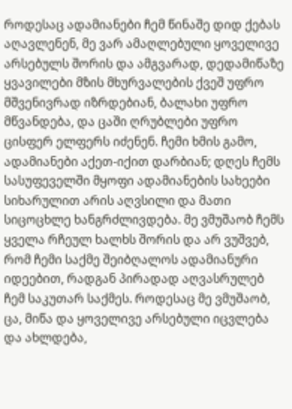როდესაც ადამიანები ჩემ წინაშე დიდ ქებას აღავლენენ, მე ვარ ამაღლებული ყოველივე არსებულს შორის და ამგვარად, დედამიწაზე ყვავილები მზის მხურვალების ქვეშ უფრო მშვენივრად იზრდებიან, ბალახი უფრო მწვანდება, და ცაში ღრუბლები უფრო ცისფერ ელფერს იძენენ. ჩემი ხმის გამო, ადამიანები აქეთ-იქით დარბიან; დღეს ჩემს სასუფეველში მყოფი ადამიანების სახეები სიხარულით არის აღვსილი და მათი სიცოცხლე ხანგრძლივდება. მე ვმუშაობ ჩემს ყველა რჩეულ ხალხს შორის და არ ვუშვებ, რომ ჩემი საქმე შეიბღალოს ადამიანური იდეებით, რადგან პირადად აღვასრულებ ჩემ საკუთარ საქმეს. როდესაც მე ვმუშაობ, ცა, მიწა და ყოველივე არსებული იცვლება და ახლდება,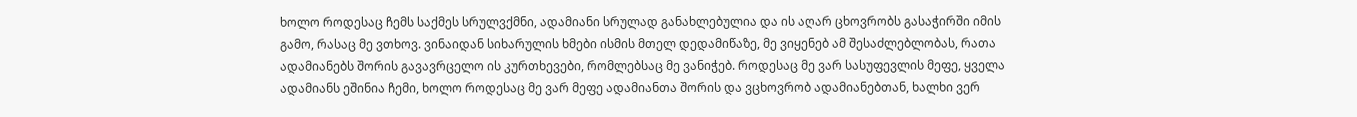ხოლო როდესაც ჩემს საქმეს სრულვქმნი, ადამიანი სრულად განახლებულია და ის აღარ ცხოვრობს გასაჭირში იმის გამო, რასაც მე ვთხოვ. ვინაიდან სიხარულის ხმები ისმის მთელ დედამიწაზე, მე ვიყენებ ამ შესაძლებლობას, რათა ადამიანებს შორის გავავრცელო ის კურთხევები, რომლებსაც მე ვანიჭებ. როდესაც მე ვარ სასუფევლის მეფე, ყველა ადამიანს ეშინია ჩემი, ხოლო როდესაც მე ვარ მეფე ადამიანთა შორის და ვცხოვრობ ადამიანებთან, ხალხი ვერ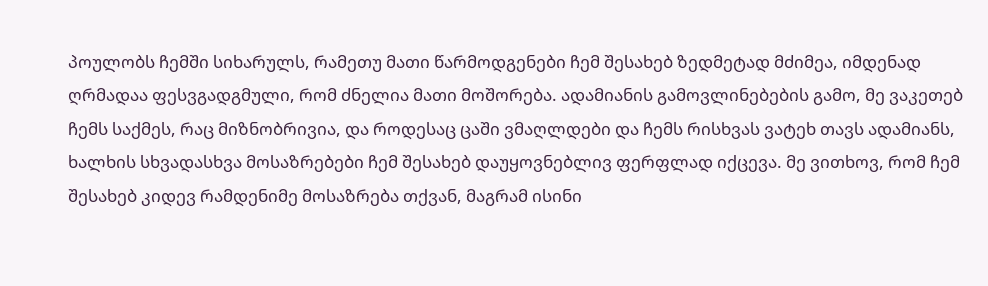პოულობს ჩემში სიხარულს, რამეთუ მათი წარმოდგენები ჩემ შესახებ ზედმეტად მძიმეა, იმდენად ღრმადაა ფესვგადგმული, რომ ძნელია მათი მოშორება. ადამიანის გამოვლინებების გამო, მე ვაკეთებ ჩემს საქმეს, რაც მიზნობრივია, და როდესაც ცაში ვმაღლდები და ჩემს რისხვას ვატეხ თავს ადამიანს, ხალხის სხვადასხვა მოსაზრებები ჩემ შესახებ დაუყოვნებლივ ფერფლად იქცევა. მე ვითხოვ, რომ ჩემ შესახებ კიდევ რამდენიმე მოსაზრება თქვან, მაგრამ ისინი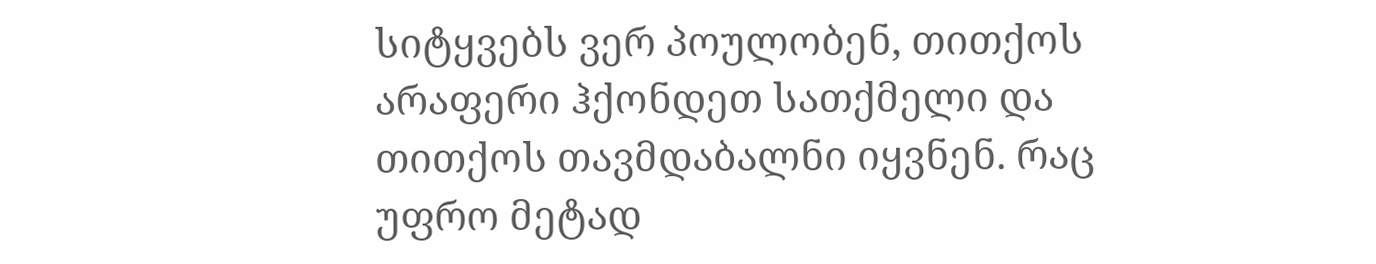სიტყვებს ვერ პოულობენ, თითქოს არაფერი ჰქონდეთ სათქმელი და თითქოს თავმდაბალნი იყვნენ. რაც უფრო მეტად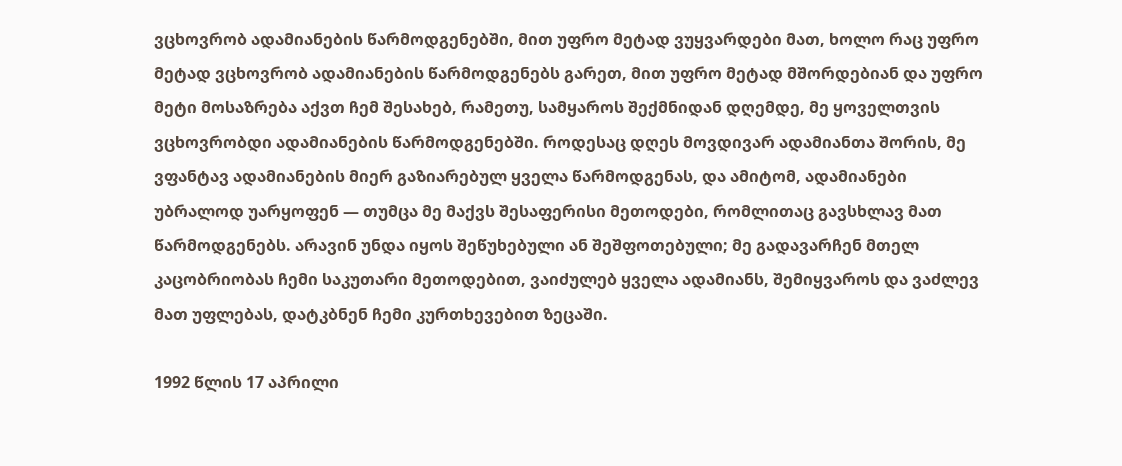ვცხოვრობ ადამიანების წარმოდგენებში, მით უფრო მეტად ვუყვარდები მათ, ხოლო რაც უფრო მეტად ვცხოვრობ ადამიანების წარმოდგენებს გარეთ, მით უფრო მეტად მშორდებიან და უფრო მეტი მოსაზრება აქვთ ჩემ შესახებ, რამეთუ, სამყაროს შექმნიდან დღემდე, მე ყოველთვის ვცხოვრობდი ადამიანების წარმოდგენებში. როდესაც დღეს მოვდივარ ადამიანთა შორის, მე ვფანტავ ადამიანების მიერ გაზიარებულ ყველა წარმოდგენას, და ამიტომ, ადამიანები უბრალოდ უარყოფენ — თუმცა მე მაქვს შესაფერისი მეთოდები, რომლითაც გავსხლავ მათ წარმოდგენებს. არავინ უნდა იყოს შეწუხებული ან შეშფოთებული; მე გადავარჩენ მთელ კაცობრიობას ჩემი საკუთარი მეთოდებით, ვაიძულებ ყველა ადამიანს, შემიყვაროს და ვაძლევ მათ უფლებას, დატკბნენ ჩემი კურთხევებით ზეცაში.

1992 წლის 17 აპრილი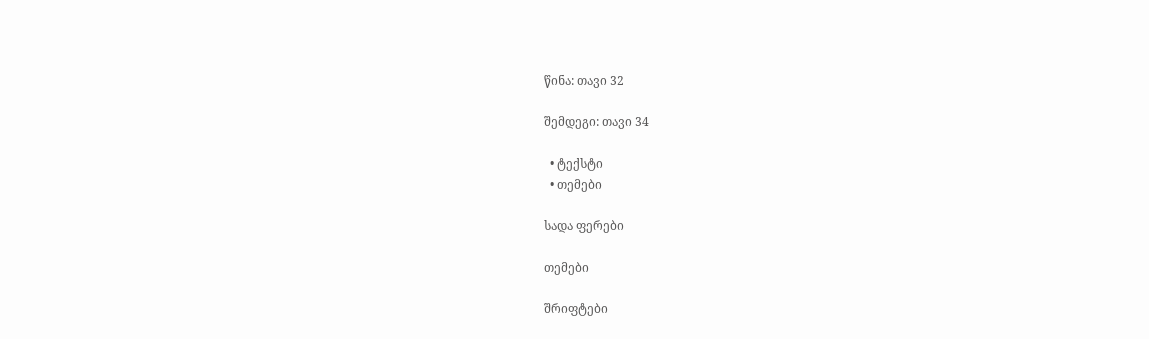წინა: თავი 32

შემდეგი: თავი 34

  • ტექსტი
  • თემები

სადა ფერები

თემები

შრიფტები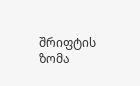შრიფტის ზომა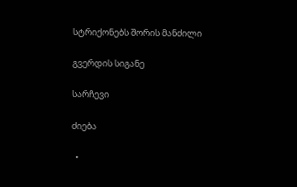სტრიქონებს შორის მანძილი

გვერდის სიგანე

სარჩევი

ძიება

  •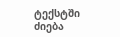ტექსტში ძიება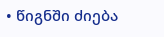• წიგნში ძიება